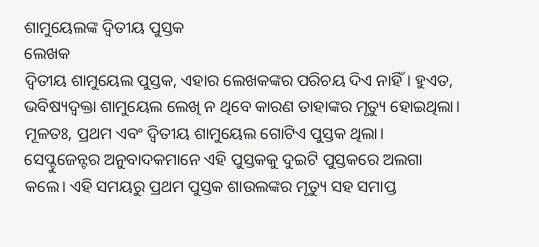ଶାମୁୟେଲଙ୍କ ଦ୍ୱିତୀୟ ପୁସ୍ତକ
ଲେଖକ
ଦ୍ୱିତୀୟ ଶାମୁୟେଲ ପୁସ୍ତକ, ଏହାର ଲେଖକଙ୍କର ପରିଚୟ ଦିଏ ନାହିଁ। ହୁଏତ, ଭବିଷ୍ୟଦ୍ବକ୍ତା ଶାମୁୟେଲ ଲେଖି ନ ଥିବେ କାରଣ ତାହାଙ୍କର ମୃତ୍ୟୁ ହୋଇଥିଲା। ମୂଳତଃ, ପ୍ରଥମ ଏବଂ ଦ୍ୱିତୀୟ ଶାମୁୟେଲ ଗୋଟିଏ ପୁସ୍ତକ ଥିଲା। ସେପ୍ଟୁଜେନ୍ଟର ଅନୁବାଦକମାନେ ଏହି ପୁସ୍ତକକୁ ଦୁଇଟି ପୁସ୍ତକରେ ଅଲଗା କଲେ। ଏହି ସମୟରୁ ପ୍ରଥମ ପୁସ୍ତକ ଶାଉଲଙ୍କର ମୃତ୍ୟୁ ସହ ସମାପ୍ତ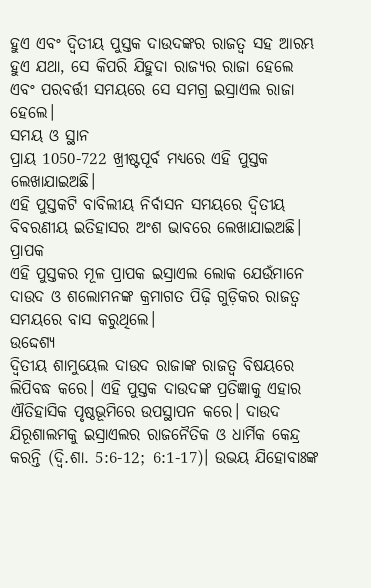ହୁଏ ଏବଂ ଦ୍ୱିତୀୟ ପୁସ୍ତକ ଦାଉଦଙ୍କର ରାଜତ୍ୱ ସହ ଆରମ୍ଭ ହୁଏ ଯଥା, ସେ କିପରି ଯିହୁଦା ରାଜ୍ୟର ରାଜା ହେଲେ ଏବଂ ପରବର୍ତ୍ତୀ ସମୟରେ ସେ ସମଗ୍ର ଇସ୍ରାଏଲ ରାଜା ହେଲେ।
ସମୟ ଓ ସ୍ଥାନ
ପ୍ରାୟ 1050-722 ଖ୍ରୀଷ୍ଟପୂର୍ବ ମଧ୍ୟରେ ଏହି ପୁସ୍ତକ ଲେଖାଯାଇଅଛି।
ଏହି ପୁସ୍ତକଟି ବାବିଲୀୟ ନିର୍ବାସନ ସମୟରେ ଦ୍ୱିତୀୟ ବିବରଣୀୟ ଇତିହାସର ଅଂଶ ଭାବରେ ଲେଖାଯାଇଅଛି।
ପ୍ରାପକ
ଏହି ପୁସ୍ତକର ମୂଳ ପ୍ରାପକ ଇସ୍ରାଏଲ ଲୋକ ଯେଉଁମାନେ ଦାଉଦ ଓ ଶଲୋମନଙ୍କ କ୍ରମାଗତ ପିଢ଼ି ଗୁଡ଼ିକର ରାଜତ୍ୱ ସମୟରେ ବାସ କରୁଥିଲେ।
ଉଦ୍ଦେଶ୍ୟ
ଦ୍ୱିତୀୟ ଶାମୁୟେଲ ଦାଉଦ ରାଜାଙ୍କ ରାଜତ୍ୱ ବିଷୟରେ ଲିପିବଦ୍ଧ କରେ। ଏହି ପୁସ୍ତକ ଦାଉଦଙ୍କ ପ୍ରତିଜ୍ଞାକୁ ଏହାର ଐତିହାସିକ ପୃଷ୍ଠଭୂମିରେ ଉପସ୍ଥାପନ କରେ। ଦାଉଦ ଯିରୂଶାଲମକୁ ଇସ୍ରାଏଲର ରାଜନୈତିକ ଓ ଧାର୍ମିକ କେନ୍ଦ୍ର କରନ୍ତି (ଦ୍ଵି.ଶା. 5:6-12; 6:1-17)। ଉଭୟ ଯିହୋବାଃଙ୍କ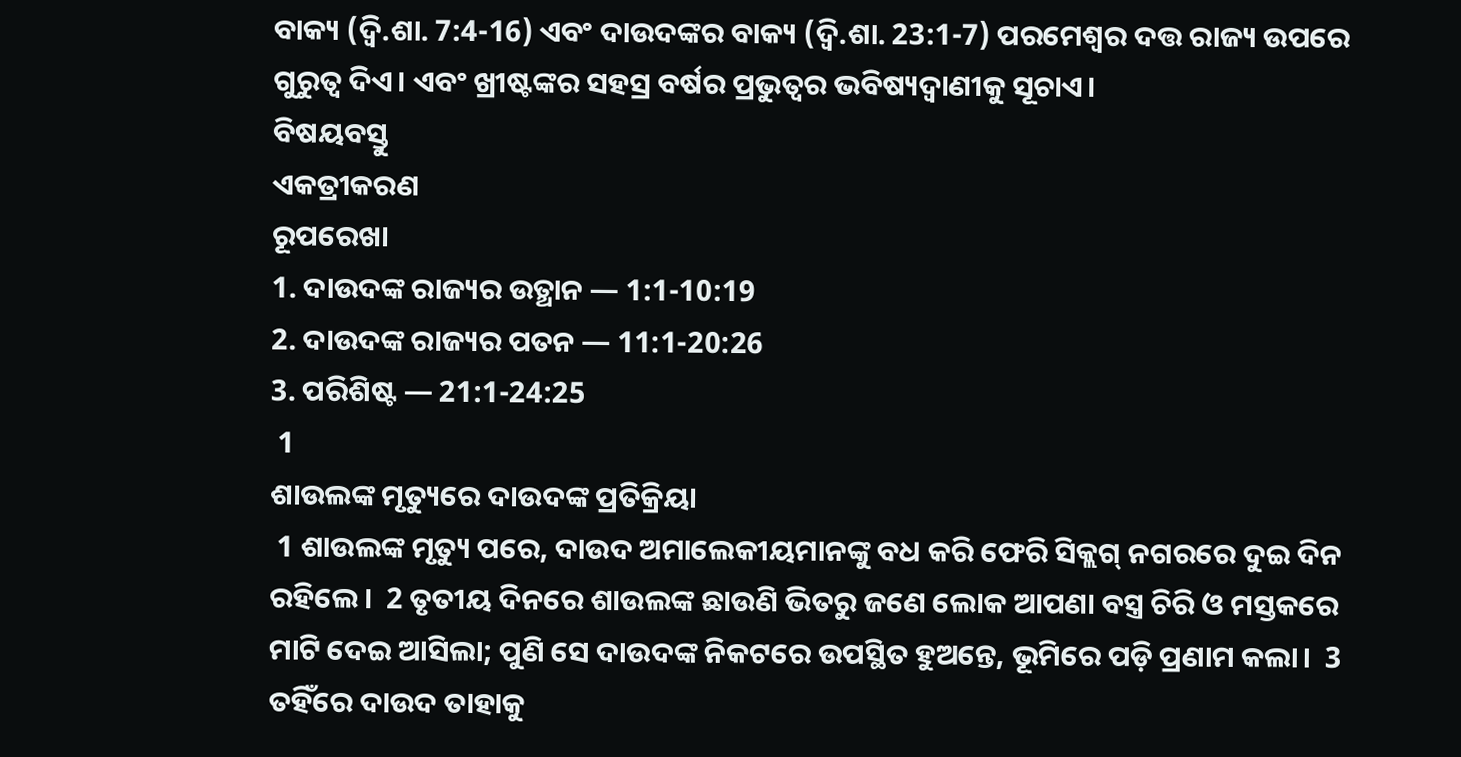ବାକ୍ୟ (ଦ୍ଵି.ଶା. 7:4-16) ଏବଂ ଦାଉଦଙ୍କର ବାକ୍ୟ (ଦ୍ଵି.ଶା. 23:1-7) ପରମେଶ୍ୱର ଦତ୍ତ ରାଜ୍ୟ ଉପରେ ଗୁରୁତ୍ଵ ଦିଏ। ଏବଂ ଖ୍ରୀଷ୍ଟଙ୍କର ସହସ୍ର ବର୍ଷର ପ୍ରଭୁତ୍ଵର ଭବିଷ୍ୟଦ୍ବାଣୀକୁ ସୂଚାଏ।
ବିଷୟବସ୍ତୁ
ଏକତ୍ରୀକରଣ
ରୂପରେଖା
1. ଦାଉଦଙ୍କ ରାଜ୍ୟର ଉତ୍ଥାନ — 1:1-10:19
2. ଦାଉଦଙ୍କ ରାଜ୍ୟର ପତନ — 11:1-20:26
3. ପରିଶିଷ୍ଟ — 21:1-24:25
 1
ଶାଉଲଙ୍କ ମୃତ୍ୟୁରେ ଦାଉଦଙ୍କ ପ୍ରତିକ୍ରିୟା
 1 ଶାଉଲଙ୍କ ମୃତ୍ୟୁ ପରେ, ଦାଉଦ ଅମାଲେକୀୟମାନଙ୍କୁ ବଧ କରି ଫେରି ସିକ୍ଲଗ୍ ନଗରରେ ଦୁଇ ଦିନ ରହିଲେ।  2 ତୃତୀୟ ଦିନରେ ଶାଉଲଙ୍କ ଛାଉଣି ଭିତରୁ ଜଣେ ଲୋକ ଆପଣା ବସ୍ତ୍ର ଚିରି ଓ ମସ୍ତକରେ ମାଟି ଦେଇ ଆସିଲା; ପୁଣି ସେ ଦାଉଦଙ୍କ ନିକଟରେ ଉପସ୍ଥିତ ହୁଅନ୍ତେ, ଭୂମିରେ ପଡ଼ି ପ୍ରଣାମ କଲା।  3 ତହିଁରେ ଦାଉଦ ତାହାକୁ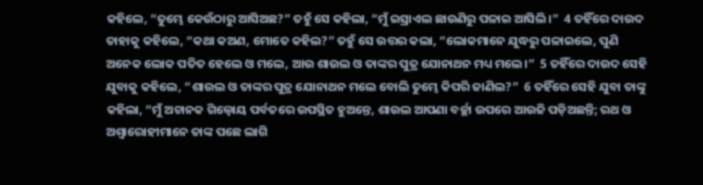କହିଲେ, “ତୁମ୍ଭେ କେଉଁଠାରୁ ଆସିଅଛ?” ତହୁଁ ସେ କହିଲା, “ମୁଁ ଇସ୍ରାଏଲ ଛାଉଣିରୁ ପଳାଇ ଆସିଲି।”  4 ତହିଁରେ ଦାଉଦ ତାହାକୁ କହିଲେ, “କଥା କଅଣ, ମୋତେ କହିଲ?” ତହୁଁ ସେ ଉତ୍ତର କଲା, “ଲୋକମାନେ ଯୁଦ୍ଧରୁ ପଳାଇଲେ, ପୁଣି ଅନେକ ଲୋକ ପତିତ ହେଲେ ଓ ମଲେ, ଆଉ ଶାଉଲ ଓ ତାଙ୍କର ପୁତ୍ର ଯୋନାଥନ ମଧ୍ୟ ମଲେ।”  5 ତହିଁରେ ଦାଉଦ ସେହି ଯୁବାକୁ କହିଲେ, “ଶାଉଲ ଓ ତାଙ୍କର ପୁତ୍ର ଯୋନାଥନ ମଲେ ବୋଲି ତୁମ୍ଭେ କିପରି ଜାଣିଲ?”  6 ତହିଁରେ ସେହି ଯୁବା ତାଙ୍କୁ କହିଲା, “ମୁଁ ଅଚାନକ ଗିଲ୍ବୋୟ ପର୍ବତରେ ଉପସ୍ଥିତ ହୁଅନ୍ତେ, ଶାଉଲ ଆପଣା ବର୍ଚ୍ଛା ଉପରେ ଆଉଜି ପଡ଼ିଅଛନ୍ତି; ରଥ ଓ ଅଶ୍ୱାରୋହୀମାନେ ତାଙ୍କ ପଛେ ଲାଗି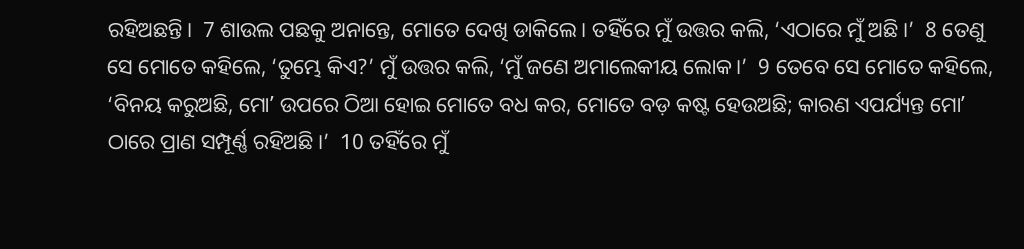ରହିଅଛନ୍ତି।  7 ଶାଉଲ ପଛକୁ ଅନାନ୍ତେ, ମୋତେ ଦେଖି ଡାକିଲେ। ତହିଁରେ ମୁଁ ଉତ୍ତର କଲି, ‘ଏଠାରେ ମୁଁ ଅଛି।’  8 ତେଣୁ ସେ ମୋତେ କହିଲେ, ‘ତୁମ୍ଭେ କିଏ?’ ମୁଁ ଉତ୍ତର କଲି, ‘ମୁଁ ଜଣେ ଅମାଲେକୀୟ ଲୋକ।’  9 ତେବେ ସେ ମୋତେ କହିଲେ, ‘ବିନୟ କରୁଅଛି, ମୋʼ ଉପରେ ଠିଆ ହୋଇ ମୋତେ ବଧ କର, ମୋତେ ବଡ଼ କଷ୍ଟ ହେଉଅଛି; କାରଣ ଏପର୍ଯ୍ୟନ୍ତ ମୋʼ ଠାରେ ପ୍ରାଣ ସମ୍ପୂର୍ଣ୍ଣ ରହିଅଛି।’  10 ତହିଁରେ ମୁଁ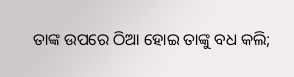ତାଙ୍କ ଉପରେ ଠିଆ ହୋଇ ତାଙ୍କୁ ବଧ କଲି;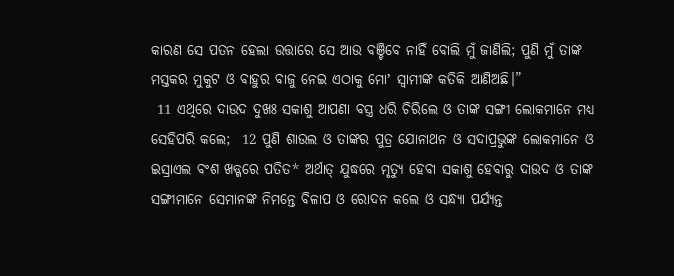କାରଣ ସେ ପତନ ହେଲା ଉତ୍ତାରେ ସେ ଆଉ ବଞ୍ଚିବେ ନାହିଁ ବୋଲି ମୁଁ ଜାଣିଲି; ପୁଣି ମୁଁ ତାଙ୍କ ମସ୍ତକର ମୁକୁଟ ଓ ବାହୁର ବାଜୁ ନେଇ ଏଠାକୁ ମୋʼ ସ୍ୱାମୀଙ୍କ କତିକି ଆଣିଅଛି।”
 11 ଏଥିରେ ଦାଉଦ ଦୁଖଃ ସକାଶୁ ଆପଣା ବସ୍ତ୍ର ଧରି ଚିରିଲେ ଓ ତାଙ୍କ ସଙ୍ଗୀ ଲୋକମାନେ ମଧ୍ୟ ସେହିପରି କଲେ;  12 ପୁଣି ଶାଉଲ ଓ ତାଙ୍କର ପୁତ୍ର ଯୋନାଥନ ଓ ସଦାପ୍ରଭୁଙ୍କ ଲୋକମାନେ ଓ ଇସ୍ରାଏଲ ବଂଶ ଖଡ୍ଗରେ ପତିତ* ଅର୍ଥାତ୍ ଯୁଦ୍ଧରେ ମୃତ୍ୟୁ ହେବା ସକାଶୁ ହେବାରୁ ଦାଉଦ ଓ ତାଙ୍କ ସଙ୍ଗୀମାନେ ସେମାନଙ୍କ ନିମନ୍ତେ ବିଳାପ ଓ ରୋଦନ କଲେ ଓ ସନ୍ଧ୍ୟା ପର୍ଯ୍ୟନ୍ତ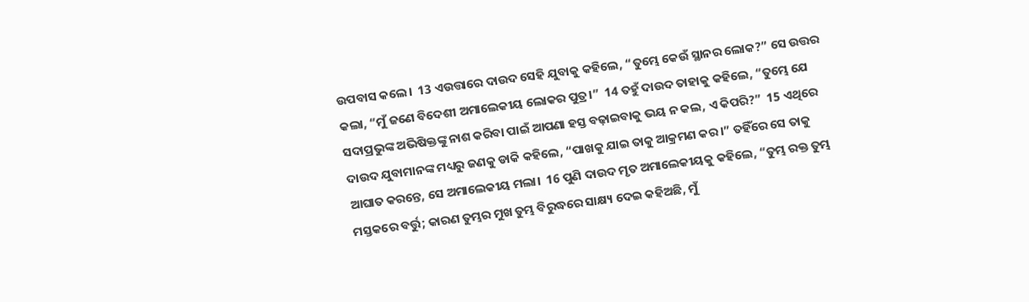ଉପବାସ କଲେ।  13 ଏଉତ୍ତାରେ ଦାଉଦ ସେହି ଯୁବାକୁ କହିଲେ, “ତୁମ୍ଭେ କେଉଁ ସ୍ଥାନର ଲୋକ?” ସେ ଉତ୍ତର କଲା, “ମୁଁ ଜଣେ ବିଦେଶୀ ଅମାଲେକୀୟ ଲୋକର ପୁତ୍ର।”  14 ତହୁଁ ଦାଉଦ ତାହାକୁ କହିଲେ, “ତୁମ୍ଭେ ଯେ ସଦାପ୍ରଭୁଙ୍କ ଅଭିଷିକ୍ତଙ୍କୁ ନାଶ କରିବା ପାଇଁ ଆପଣା ହସ୍ତ ବଢ଼ାଇବାକୁ ଭୟ ନ କଲ, ଏ କିପରି?”  15 ଏଥିରେ ଦାଉଦ ଯୁବାମାନଙ୍କ ମଧ୍ୟରୁ ଜଣକୁ ଡାକି କହିଲେ, “ପାଖକୁ ଯାଇ ତାକୁ ଆକ୍ରମଣ କର।” ତହିଁରେ ସେ ତାକୁ ଆଘାତ କରନ୍ତେ, ସେ ଅମାଲେକୀୟ ମଲା।  16 ପୁଣି ଦାଉଦ ମୃତ ଅମାଲେକୀୟକୁ କହିଲେ, “ତୁମ୍ଭ ରକ୍ତ ତୁମ୍ଭ ମସ୍ତକରେ ବର୍ତ୍ତୁ; କାରଣ ତୁମ୍ଭର ମୁଖ ତୁମ୍ଭ ବିରୁଦ୍ଧରେ ସାକ୍ଷ୍ୟ ଦେଇ କହିଅଛି, ମୁଁ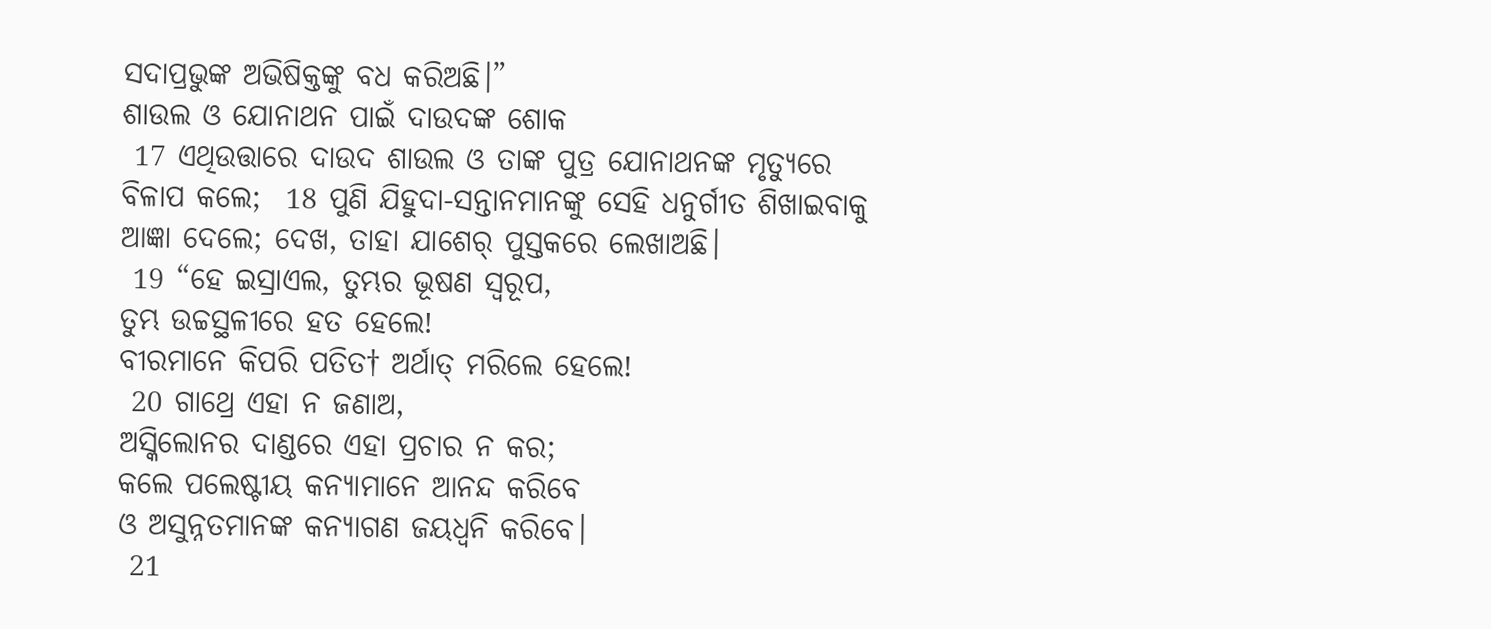ସଦାପ୍ରଭୁଙ୍କ ଅଭିଷିକ୍ତଙ୍କୁ ବଧ କରିଅଛି।”
ଶାଉଲ ଓ ଯୋନାଥନ ପାଇଁ ଦାଉଦଙ୍କ ଶୋକ
 17 ଏଥିଉତ୍ତାରେ ଦାଉଦ ଶାଉଲ ଓ ତାଙ୍କ ପୁତ୍ର ଯୋନାଥନଙ୍କ ମୃତ୍ୟୁରେ ବିଳାପ କଲେ;  18 ପୁଣି ଯିହୁଦା-ସନ୍ତାନମାନଙ୍କୁ ସେହି ଧନୁର୍ଗୀତ ଶିଖାଇବାକୁ ଆଜ୍ଞା ଦେଲେ; ଦେଖ, ତାହା ଯାଶେର୍ ପୁସ୍ତକରେ ଲେଖାଅଛି।
 19 “ହେ ଇସ୍ରାଏଲ, ତୁମ୍ଭର ଭୂଷଣ ସ୍ୱରୂପ,
ତୁମ୍ଭ ଉଚ୍ଚସ୍ଥଳୀରେ ହତ ହେଲେ!
ବୀରମାନେ କିପରି ପତିତ† ଅର୍ଥାତ୍ ମରିଲେ ହେଲେ!
 20 ଗାଥ୍ରେ ଏହା ନ ଜଣାଅ,
ଅସ୍କିଲୋନର ଦାଣ୍ଡରେ ଏହା ପ୍ରଚାର ନ କର;
କଲେ ପଲେଷ୍ଟୀୟ କନ୍ୟାମାନେ ଆନନ୍ଦ କରିବେ
ଓ ଅସୁନ୍ନତମାନଙ୍କ କନ୍ୟାଗଣ ଜୟଧ୍ୱନି କରିବେ।
 21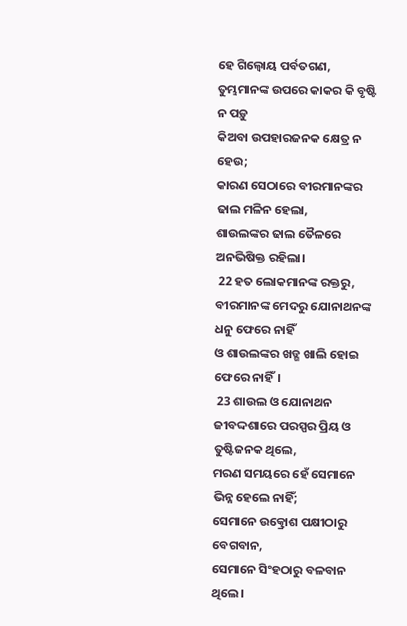ହେ ଗିଲ୍ବୋୟ ପର୍ବତଗଣ,
ତୁମ୍ଭମାନଙ୍କ ଉପରେ କାକର କି ବୃଷ୍ଟି ନ ପଡ଼ୁ
କିଅବା ଉପହାରଜନକ କ୍ଷେତ୍ର ନ ହେଉ;
କାରଣ ସେଠାରେ ବୀରମାନଙ୍କର ଢାଲ ମଳିନ ହେଲା,
ଶାଉଲଙ୍କର ଢାଲ ତୈଳରେ ଅନଭିଷିକ୍ତ ରହିଲା।
 22 ହତ ଲୋକମାନଙ୍କ ରକ୍ତରୁ,
ବୀରମାନଙ୍କ ମେଦରୁ ଯୋନାଥନଙ୍କ ଧନୁ ଫେରେ ନାହିଁ
ଓ ଶାଉଲଙ୍କର ଖଡ୍ଗ ଖାଲି ହୋଇ ଫେରେ ନାହିଁ।
 23 ଶାଉଲ ଓ ଯୋନାଥନ ଜୀବଦ୍ଦଶାରେ ପରସ୍ପର ପ୍ରିୟ ଓ ତୁଷ୍ଟିଜନକ ଥିଲେ,
ମରଣ ସମୟରେ ହେଁ ସେମାନେ ଭିନ୍ନ ହେଲେ ନାହିଁ;
ସେମାନେ ଉତ୍କ୍ରୋଶ ପକ୍ଷୀଠାରୁ ବେଗବାନ,
ସେମାନେ ସିଂହଠାରୁ ବଳବାନ ଥିଲେ।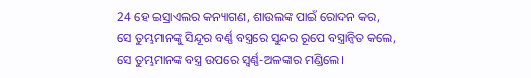24 ହେ ଇସ୍ରାଏଲର କନ୍ୟାଗଣ, ଶାଉଲଙ୍କ ପାଇଁ ରୋଦନ କର,
ସେ ତୁମ୍ଭମାନଙ୍କୁ ସିନ୍ଦୂର ବର୍ଣ୍ଣ ବସ୍ତ୍ରରେ ସୁନ୍ଦର ରୂପେ ବସ୍ତ୍ରାନ୍ୱିତ କଲେ,
ସେ ତୁମ୍ଭମାନଙ୍କ ବସ୍ତ୍ର ଉପରେ ସ୍ୱର୍ଣ୍ଣ-ଅଳଙ୍କାର ମଣ୍ଡିଲେ।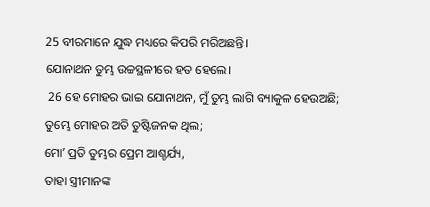25 ବୀରମାନେ ଯୁଦ୍ଧ ମଧ୍ୟରେ କିପରି ମରିଅଛନ୍ତି।
ଯୋନାଥନ ତୁମ୍ଭ ଉଚ୍ଚସ୍ଥଳୀରେ ହତ ହେଲେ।
 26 ହେ ମୋହର ଭାଇ ଯୋନାଥନ, ମୁଁ ତୁମ୍ଭ ଲାଗି ବ୍ୟାକୁଳ ହେଉଅଛି;
ତୁମ୍ଭେ ମୋହର ଅତି ତୁଷ୍ଟିଜନକ ଥିଲ;
ମୋʼ ପ୍ରତି ତୁମ୍ଭର ପ୍ରେମ ଆଶ୍ଚର୍ଯ୍ୟ,
ତାହା ସ୍ତ୍ରୀମାନଙ୍କ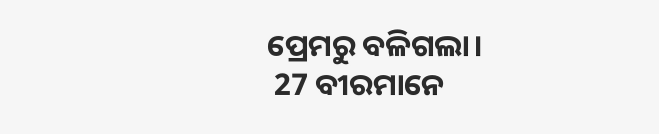ପ୍ରେମରୁ ବଳିଗଲା।
 27 ବୀରମାନେ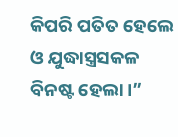କିପରି ପତିତ ହେଲେ
ଓ ଯୁଦ୍ଧାସ୍ତ୍ରସକଳ ବିନଷ୍ଟ ହେଲା।”